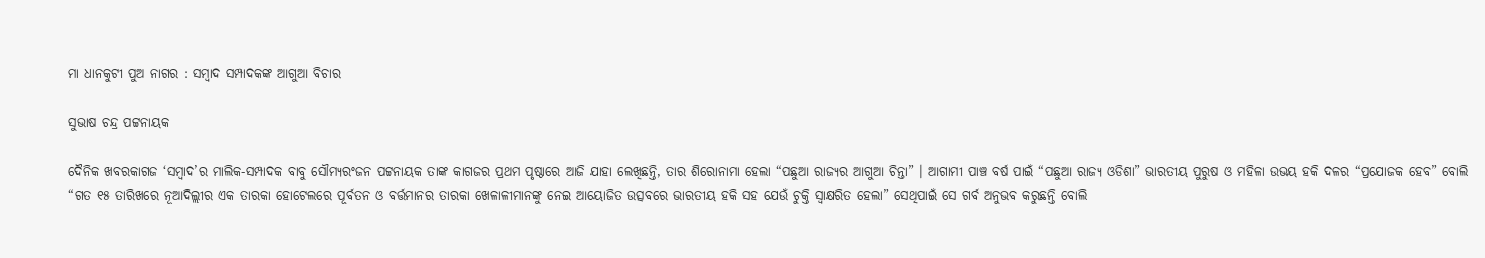ମା ଧାନକୁଟୀ ପୁଅ ନାଗର : ସମ୍ବାଦ ସମ୍ପାଦକଙ୍କ ଆଗୁଆ ବିଚାର

ସୁଭାଷ ଚନ୍ଦ୍ର ପଟ୍ଟନାୟକ

ଦୈନିକ ଖବରକାଗଜ ‘ସମ୍ବାଦ’ର ମାଲିକ-ସମ୍ପାଦକ ବାବୁ ସୌମ୍ୟରଂଜନ ପଟ୍ଟନାୟକ ତାଙ୍କ କାଗଜର ପ୍ରଥମ ପୃଷ୍ଠାରେ ଆଜି ଯାହା ଲେଖିଛନ୍ତି, ତାର ଶିରୋନାମା ହେଲା “ପଛୁଆ ରାଜ୍ୟର ଆଗୁଆ ଚିନ୍ତା” । ଆଗାମୀ ପାଞ୍ଚ ବର୍ଷ ପାଇଁ “ପଛୁଆ ରାଜ୍ୟ ଓଡିଶା” ଭାରତୀୟ ପୁରୁଷ ଓ ମହିଳା ଉଭୟ ହକି ଦଳର “ପ୍ରଯୋଜକ ହେବ” ବୋଲି “ଗତ ୧୫ ତାରିଖରେ ନୂଆଦିଲ୍ଲୀର ଏକ ତାରକା ହୋଟେଲରେ ପୂର୍ବତନ ଓ ବର୍ତ୍ତମାନର ତାରକା ଖେଳାଳୀମାନଙ୍କୁ ନେଇ ଆୟୋଜିତ ଉତ୍ସବରେ ଭାରତୀୟ ହକି ସହ ଯେଉଁ ଚୁକ୍ତି ସ୍ବାକ୍ଷରିତ ହେଲା” ସେଥିପାଇଁ ସେ ଗର୍ବ ଅନୁଭବ କରୁଛନ୍ତି ବୋଲି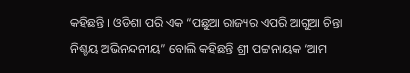କହିଛନ୍ତି । ଓଡିଶା ପରି ଏକ “ପଛୁଆ ରାଜ୍ୟର ଏପରି ଆଗୁଆ ଚିନ୍ତା ନିଶ୍ଚୟ ଅଭିନନ୍ଦନୀୟ” ବୋଲି କହିଛନ୍ତି ଶ୍ରୀ ପଟ୍ଟନାୟକ ‘ଆମ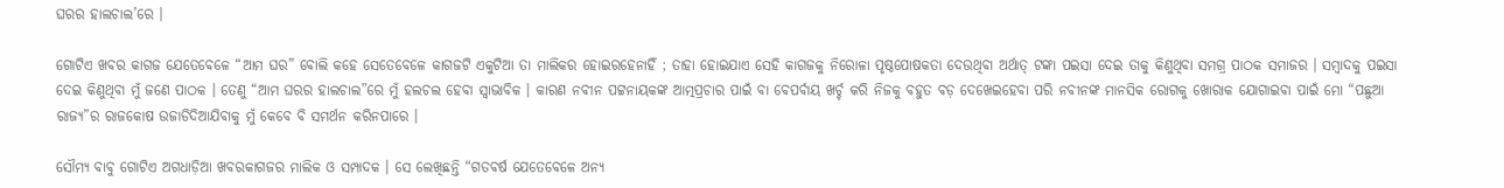ଘରର ହାଲଚାଲ’ରେ ।

ଗୋଟିଏ ଖବର କାଗଜ ଯେତେବେଳେ “ଆମ ଘର” ବୋଲି କହେ ସେତେବେଳେ କାଗଜଟି ଏକୁଟିଆ ତା ମାଲିକର ହୋଇରହେନାହିଁ ; ତାହା ହୋଇଯାଏ ସେହି କାଗଜକୁ ନିରୋଳା ପୃଷ୍ଠପୋଷକତା ଦେଉଥିବା ଅର୍ଥାତ୍ ଟଙ୍କା ପଇସା ଦେଇ ତାକୁ କିଣୁଥିବା ସମଗ୍ର ପାଠକ ସମାଜର । ସମ୍ବାଦକୁ ପଇସା ଦେଇ କିଣୁଥିବା ମୁଁ ଜଣେ ପାଠକ । ତେଣୁ “ଆମ ଘରର ହାଲଚାଲ”ରେ ମୁଁ ହଲଚଲ ହେବା ସ୍ବାଭାବିକ । କାରଣ ନବୀନ ପଟ୍ଟନାୟକଙ୍କ ଆତ୍ମପ୍ରଚାର ପାଇଁ ବା ବେପର୍ବାୟ ଖର୍ଚ୍ଚ କରି ନିଜକୁ ବହୁତ ବଡ଼ ଦେଖେଇହେବା ପରି ନବୀନଙ୍କ ମାନସିକ ରୋଗକୁ ଖୋରାକ ଯୋଗାଇବା ପାଇଁ ମୋ “ପଛୁଆ ରାଜ୍ୟ”ର ରାଜକୋଷ ଉଜାଡିଦିଆଯିବାକୁ ମୁଁ କେବେ ବି ସମର୍ଥନ କରିନପାରେ ।

ସୌମ୍ୟ ବାବୁ ଗୋଟିଏ ଅଗଧାଡ଼ିଆ ଖବରକାଗଜର ମାଲିକ ଓ ସମ୍ପାଦକ । ସେ ଲେଖିଛନ୍ତି “ଗତବର୍ଷ ଯେତେବେଳେ ଅନ୍ୟ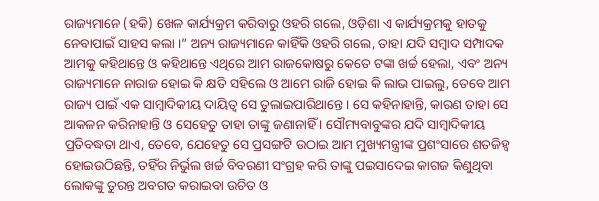ରାଜ୍ୟମାନେ (ହକି) ଖେଳ କାର୍ଯ୍ୟକ୍ରମ କରିବାରୁ ଓହରି ଗଲେ, ଓଡ଼ିଶା ଏ କାର୍ଯ୍ୟକ୍ରମକୁ ହାତକୁ ନେବାପାଇଁ ସାହସ କଲା ।” ଅନ୍ୟ ରାଜ୍ୟମାନେ କାହିଁକି ଓହରି ଗଲେ, ତାହା ଯଦି ସମ୍ବାଦ ସମ୍ପାଦକ ଆମକୁ କହିଥାନ୍ତେ ଓ କହିଥାନ୍ତେ ଏଥିରେ ଆମ ରାଜକୋଷରୁ କେତେ ଟଙ୍କା ଖର୍ଚ୍ଚ ହେଲା, ଏବଂ ଅନ୍ୟ ରାଜ୍ୟମାନେ ନାରାଜ ହୋଇ କି କ୍ଷତି ସହିଲେ ଓ ଆମେ ରାଜି ହୋଇ କି ଲାଭ ପାଇଲୁ, ତେବେ ଆମ ରାଜ୍ୟ ପାଇଁ ଏକ ସାମ୍ବାଦିକୀୟ ଦାୟିତ୍ବ ସେ ତୁଲାଇପାରିଥାନ୍ତେ । ସେ କହିନାହାନ୍ତି, କାରଣ ତାହା ସେ ଆକଳନ କରିନାହାନ୍ତି ଓ ସେହେତୁ ତାହା ତାଙ୍କୁ ଜଣାନାହିଁ । ସୌମ୍ୟବାବୁଙ୍କର ଯଦି ସାମ୍ବାଦିକୀୟ ପ୍ରତିବଦ୍ଧତା ଥାଏ, ତେବେ, ଯେହେତୁ ସେ ପ୍ରସଙ୍ଗଟି ଉଠାଇ ଆମ ମୁଖ୍ୟମନ୍ତ୍ରୀଙ୍କ ପ୍ରଶଂସାରେ ଶତଜିହ୍ଵ ହୋଇଉଠିଛନ୍ତି, ତହିଁର ନିର୍ଭୁଲ ଖର୍ଚ୍ଚ ବିବରଣୀ ସଂଗ୍ରହ କରି ତାଙ୍କୁ ପଇସାଦେଇ କାଗଜ କିଣୁଥିବା ଲୋକଙ୍କୁ ତୁରନ୍ତ ଅବଗତ କରାଇବା ଉଚିତ ଓ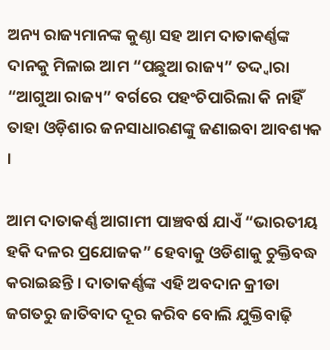ଅନ୍ୟ ରାଜ୍ୟମାନଙ୍କ କୁଣ୍ଠା ସହ ଆମ ଦାତାକର୍ଣ୍ଣଙ୍କ ଦାନକୁ ମିଳାଇ ଆମ “ପଛୁଆ ରାଜ୍ୟ” ତଦ୍ଦ୍ଵାରା “ଆଗୁଆ ରାଜ୍ୟ” ବର୍ଗରେ ପହଂଚିପାରିଲା କି ନାହିଁ ତାହା ଓଡ଼ିଶାର ଜନସାଧାରଣଙ୍କୁ ଜଣାଇବା ଆବଶ୍ୟକ ।

ଆମ ଦାତାକର୍ଣ୍ଣ ଆଗାମୀ ପାଞ୍ଚବର୍ଷ ଯାଏଁ “ଭାରତୀୟ ହକି ଦଳର ପ୍ରଯୋଜକ” ହେବାକୁ ଓଡିଶାକୁ ଚୁକ୍ତିବଦ୍ଧ କରାଇଛନ୍ତି । ଦାତାକର୍ଣ୍ଣଙ୍କ ଏହି ଅବଦାନ କ୍ରୀଡା ଜଗତରୁ ଜାତିବାଦ ଦୂର କରିବ ବୋଲି ଯୁକ୍ତିବାଢ଼ି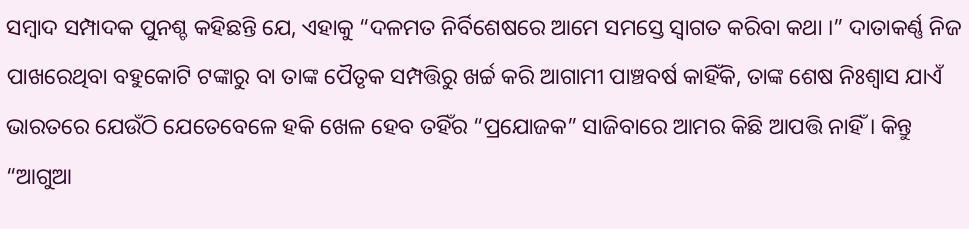ସମ୍ବାଦ ସମ୍ପାଦକ ପୁନଶ୍ଚ କହିଛନ୍ତି ଯେ, ଏହାକୁ “ଦଳମତ ନିର୍ବିଶେଷରେ ଆମେ ସମସ୍ତେ ସ୍ଵାଗତ କରିବା କଥା ।” ଦାତାକର୍ଣ୍ଣ ନିଜ ପାଖରେଥିବା ବହୁକୋଟି ଟଙ୍କାରୁ ବା ତାଙ୍କ ପୈତୃକ ସମ୍ପତ୍ତିରୁ ଖର୍ଚ୍ଚ କରି ଆଗାମୀ ପାଞ୍ଚବର୍ଷ କାହିଁକି, ତାଙ୍କ ଶେଷ ନିଃଶ୍ବାସ ଯାଏଁ ଭାରତରେ ଯେଉଁଠି ଯେତେବେଳେ ହକି ଖେଳ ହେବ ତହିଁର “ପ୍ରଯୋଜକ” ସାଜିବାରେ ଆମର କିଛି ଆପତ୍ତି ନାହିଁ । କିନ୍ତୁ “ଆଗୁଆ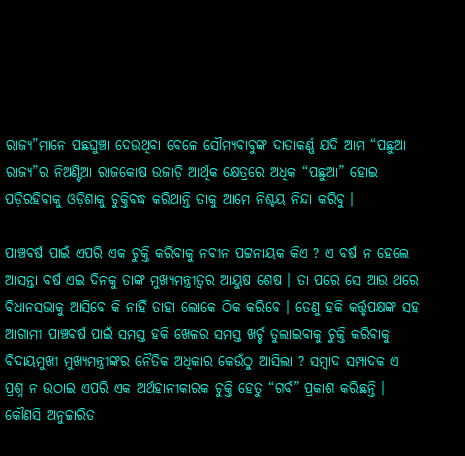ରାଜ୍ୟ”ମାନେ ପଛଘୁଞ୍ଚା ଦେଉଥିବା ବେଳେ ସୌମ୍ୟବାବୁଙ୍କ ଦାତାକର୍ଣ୍ଣ ଯଦି ଆମ “ପଛୁଆ ରାଜ୍ୟ”ର ନିଅଣ୍ଟିଆ ରାଜକୋଷ ଉଜାଡ଼ି ଆର୍ଥିକ କ୍ଷେତ୍ରରେ ଅଧିକ “ପଛୁଆ” ହୋଇ ପଡ଼ିରହିବାକୁ ଓଡ଼ିଶାକୁ ଚୁକ୍ତିବଦ୍ଧ କରିଥାନ୍ତି ତାକୁ ଆମେ ନିଶ୍ଚୟ ନିନ୍ଦା କରିବୁ ।

ପାଞ୍ଚବର୍ଷ ପାଇଁ ଏପରି ଏକ ଚୁକ୍ତି କରିବାକୁ ନବୀନ ପଟ୍ଟନାୟକ କିଏ ? ଏ ବର୍ଷ ନ ହେଲେ ଆସନ୍ତା ବର୍ଷ ଏଇ ଦିନକୁ ତାଙ୍କ ମୁଖ୍ୟମନ୍ତ୍ରୀତ୍ଵର ଆୟୁଷ ଶେଷ । ତା ପରେ ସେ ଆଉ ଥରେ ବିଧାନସଭାକୁ ଆସିବେ କି ନାହିଁ ତାହା ଲୋକେ ଠିକ କରିବେ । ତେଣୁ ହକି କର୍ତ୍ତୃପକ୍ଷଙ୍କ ସହ ଆଗାମୀ ପାଞ୍ଚବର୍ଷ ପାଇଁ ସମସ୍ତ ହକି ଖେଳର ସମସ୍ତ ଖର୍ଚ୍ଚ ତୁଲାଇବାକୁ ଚୁକ୍ତି କରିବାକୁ ବିଦାୟମୁଖୀ ମୁଖ୍ୟମନ୍ତ୍ରୀଙ୍କର ନୈତିକ ଅଧିକାର କେଉଁଠୁ ଆସିଲା ? ସମ୍ବାଦ ସମ୍ପାଦକ ଏ ପ୍ରଶ୍ନ ନ ଉଠାଇ ଏପରି ଏକ ଅର୍ଥହାନୀକାରକ ଚୁକ୍ତି ହେତୁ “ଗର୍ବ” ପ୍ରକାଶ କରିଛନ୍ତି । କୌଣସି ଅନୁଚ୍ଚାରିତ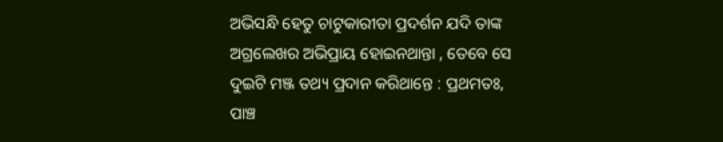ଅଭିସନ୍ଧି ହେତୁ ଚାଟୁକାରୀତା ପ୍ରଦର୍ଶନ ଯଦି ତାଙ୍କ ଅଗ୍ରଲେଖର ଅଭିପ୍ରାୟ ହୋଇନଥାନ୍ତା , ତେବେ ସେ ଦୁଇଟି ମଞ୍ଜ ତଥ୍ୟ ପ୍ରଦାନ କରିଥାନ୍ତେ : ପ୍ରଥମତଃ, ପାଞ୍ଚ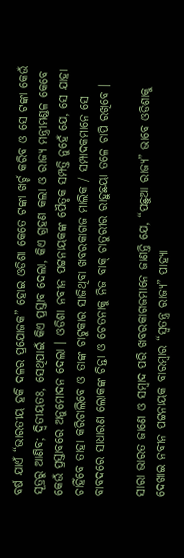ବର୍ଷ ଯାଏଁ “ଭାରତୀୟ ହକି ଦଳର ପ୍ରଯୋଜକ” ହୋଇ ଓଡିଶା କେତେ ଟଙ୍କା ଖର୍ଚ୍ଚ କରିବ ଓ ସେ ଟଙ୍କା କେଉଁ ସୂତ୍ରରୁ ଆଣିବ; ଦ୍ବିତୀୟତଃ, ସେଥିପାଇଁ କିଏ ପ୍ରସ୍ତାବ ଦେଲା, କିଏ ଗ୍ରହଣ କଲା ଓ ରାଜ୍ୟ ମନ୍ତ୍ରୀମଣ୍ଡଳ କେବେ କେଉଁ ପ୍ରସ୍ତାବରେ ଅନୁମୋଦନ ଦେଲା । ଓଡିଶା ନବୀନ ପଟ୍ଟନାୟକଙ୍କ ପୈତୃକ ସମ୍ପତ୍ତି ନୁହେଁ ଯେ, ସେ ଯାହା ଚାହିଁବେ ତାହା କରିଚାଲିବେ ଓ ତାଙ୍କ ଚାଟୁକାର ସାଜିଥିବା ଖବରକାଗଜ ମାଲିକ / ସମ୍ପାଦକମାନେ ସେ ବାବଦରେ ସାଧାରଣ ଲୋକଙ୍କ ଚିନ୍ତା ଓ ଚେତନାକୁ ନିଜ ବାକ୍ ଚାତୁରୀର ରାହୁଛୟା ତଳେ ଚାପି ରଖିବେ ।

ସାରା ଭାରତ ଜାଣେ ଓ ସମ୍ବାଦ ପରି ଖବରକାଗଜମାନେ ଜାଣନ୍ତି ଯେ, “ପଛୁଆ ରାଜ୍ୟ” ଭାବେ ଓଡିଶାକୁ ଦେଖାଇ ନବୀନ ପଟ୍ଟନାୟକ ବାରମ୍ବାର “ସ୍ବତନ୍ତ୍ର ରାଜ୍ୟ” ପାହ୍ୟା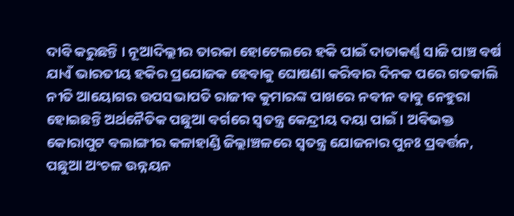ଦାବି କରୁଛନ୍ତି । ନୂଆଦିଲ୍ଲୀର ତାରକା ହୋଟେଲରେ ହକି ପାଇଁ ଦାତାକର୍ଣ୍ଣ ସାଜି ପାଞ୍ଚ ବର୍ଷ ଯାଏଁ ଭାରତୀୟ ହକିର ପ୍ରଯୋଜକ ହେବାକୁ ଘୋଷଣା କରିବାର ଦିନକ ପରେ ଗତକାଲି ନୀତି ଆୟୋଗର ଉପସଭାପତି ରାଜୀବ କୁମାରଙ୍କ ପାଖରେ ନବୀନ ବାବୁ ନେହୁରା ହୋଇଛନ୍ତି ଅର୍ଥନୈତିକ ପଛୁଆ ବର୍ଗରେ ସ୍ବତନ୍ତ୍ର କେନ୍ଦ୍ରୀୟ ଦୟା ପାଇଁ । ଅବିଭକ୍ତ କୋରାପୁଟ ବଲାଙ୍ଗୀର କଳାହାଣ୍ଡି ଜିଲ୍ଲାଞ୍ଚଳରେ ସ୍ବତନ୍ତ୍ର ଯୋଜନାର ପୁନଃ ପ୍ରବର୍ତ୍ତନ, ପଛୁଆ ଅଂଚଳ ଉନ୍ନୟନ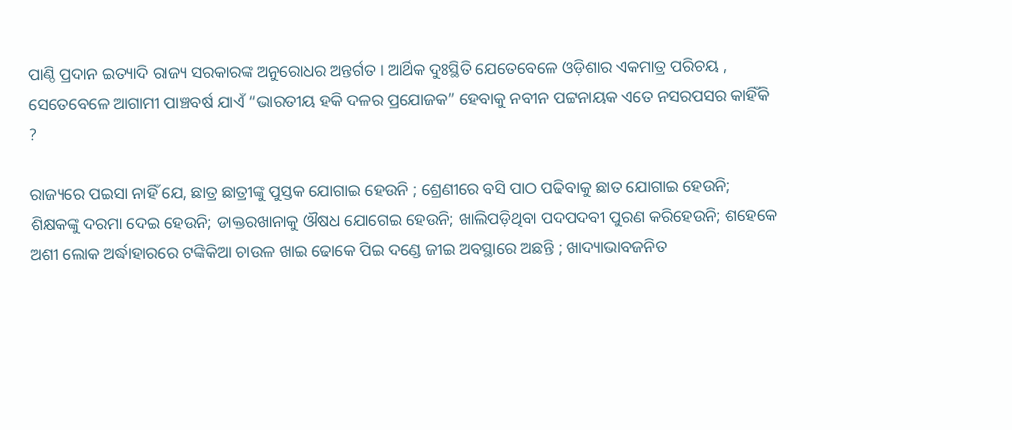ପାଣ୍ଠି ପ୍ରଦାନ ଇତ୍ୟାଦି ରାଜ୍ୟ ସରକାରଙ୍କ ଅନୁରୋଧର ଅନ୍ତର୍ଗତ । ଆର୍ଥିକ ଦୁଃସ୍ଥିତି ଯେତେବେଳେ ଓଡ଼ିଶାର ଏକମାତ୍ର ପରିଚୟ , ସେତେବେଳେ ଆଗାମୀ ପାଞ୍ଚବର୍ଷ ଯାଏଁ “ଭାରତୀୟ ହକି ଦଳର ପ୍ରଯୋଜକ” ହେବାକୁ ନବୀନ ପଟ୍ଟନାୟକ ଏତେ ନସରପସର କାହିଁକି ?

ରାଜ୍ୟରେ ପଇସା ନାହିଁ ଯେ, ଛାତ୍ର ଛାତ୍ରୀଙ୍କୁ ପୁସ୍ତକ ଯୋଗାଇ ହେଉନି ; ଶ୍ରେଣୀରେ ବସି ପାଠ ପଢିବାକୁ ଛାତ ଯୋଗାଇ ହେଉନି; ଶିକ୍ଷକଙ୍କୁ ଦରମା ଦେଇ ହେଉନି; ଡାକ୍ତରଖାନାକୁ ଔଷଧ ଯୋଗେଇ ହେଉନି; ଖାଲିପଡ଼ିଥିବା ପଦପଦବୀ ପୁରଣ କରିହେଉନି; ଶହେକେ ଅଶୀ ଲୋକ ଅର୍ଦ୍ଧାହାରରେ ଟଙ୍କିକିଆ ଚାଉଳ ଖାଇ ଢୋକେ ପିଇ ଦଣ୍ଡେ ଜୀଇ ଅବସ୍ଥାରେ ଅଛନ୍ତି ; ଖାଦ୍ୟାଭାବଜନିତ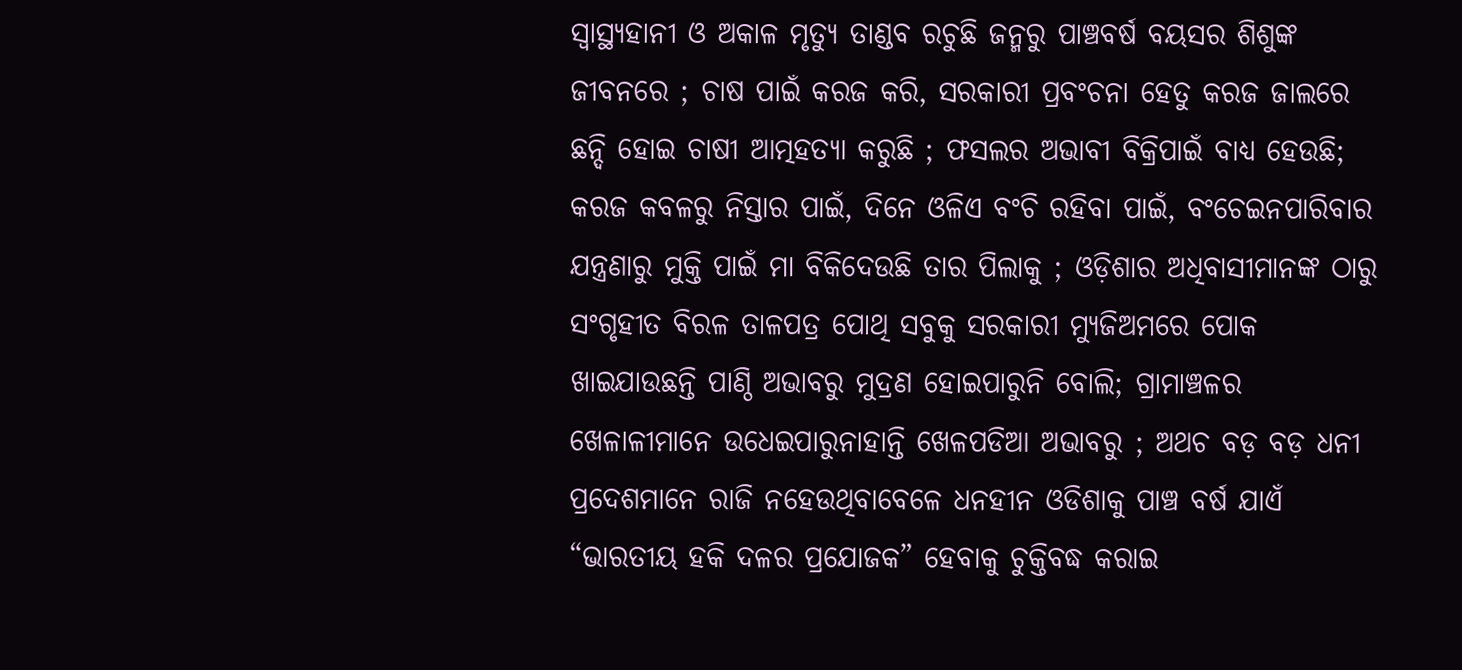ସ୍ଵାସ୍ଥ୍ୟହାନୀ ଓ ଅକାଳ ମୃତ୍ୟୁ ତାଣ୍ଡବ ରଚୁଛି ଜନ୍ମରୁ ପାଞ୍ଚବର୍ଷ ବୟସର ଶିଶୁଙ୍କ ଜୀବନରେ ; ଚାଷ ପାଇଁ କରଜ କରି, ସରକାରୀ ପ୍ରବଂଚନା ହେତୁ କରଜ ଜାଲରେ ଛନ୍ଦି ହୋଇ ଚାଷୀ ଆତ୍ମହତ୍ୟା କରୁଛି ; ଫସଲର ଅଭାବୀ ବିକ୍ରିପାଇଁ ବାଧ୍ୟ ହେଉଛି; କରଜ କବଳରୁ ନିସ୍ତାର ପାଇଁ, ଦିନେ ଓଳିଏ ବଂଚି ରହିବା ପାଇଁ, ବଂଚେଇନପାରିବାର ଯନ୍ତ୍ରଣାରୁ ମୁକ୍ତି ପାଇଁ ମା ବିକିଦେଉଛି ତାର ପିଲାକୁ ; ଓଡ଼ିଶାର ଅଧିବାସୀମାନଙ୍କ ଠାରୁ ସଂଗୃହୀତ ବିରଳ ତାଳପତ୍ର ପୋଥି ସବୁକୁ ସରକାରୀ ମ୍ୟୁଜିଅମରେ ପୋକ ଖାଇଯାଉଛନ୍ତି ପାଣ୍ଠି ଅଭାବରୁ ମୁଦ୍ରଣ ହୋଇପାରୁନି ବୋଲି; ଗ୍ରାମାଞ୍ଚଳର ଖେଳାଳୀମାନେ ଉଧେଇପାରୁନାହାନ୍ତି ଖେଳପଡିଆ ଅଭାବରୁ ; ଅଥଚ ବଡ଼ ବଡ଼ ଧନୀ ପ୍ରଦେଶମାନେ ରାଜି ନହେଉଥିବାବେଳେ ଧନହୀନ ଓଡିଶାକୁ ପାଞ୍ଚ ବର୍ଷ ଯାଏଁ “ଭାରତୀୟ ହକି ଦଳର ପ୍ରଯୋଜକ” ହେବାକୁ ଚୁକ୍ତିବଦ୍ଧ କରାଇ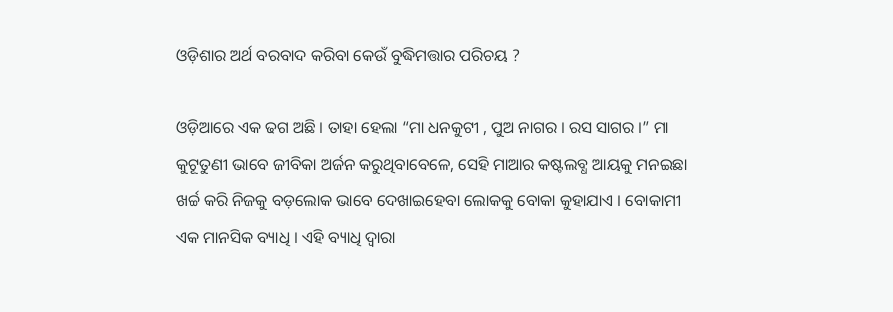ଓଡ଼ିଶାର ଅର୍ଥ ବରବାଦ କରିବା କେଉଁ ବୁଦ୍ଧିମତ୍ତାର ପରିଚୟ ?

ଓଡ଼ିଆରେ ଏକ ଢଗ ଅଛି । ତାହା ହେଲା “ମା ଧନକୁଟୀ , ପୁଅ ନାଗର । ରସ ସାଗର ।” ମା କୁଟୂତୁଣୀ ଭାବେ ଜୀବିକା ଅର୍ଜନ କରୁଥିବାବେଳେ, ସେହି ମାଆର କଷ୍ଟଲବ୍ଧ ଆୟକୁ ମନଇଛା ଖର୍ଚ୍ଚ କରି ନିଜକୁ ବଡ଼ଲୋକ ଭାବେ ଦେଖାଇହେବା ଲୋକକୁ ବୋକା କୁହାଯାଏ । ବୋକାମୀ ଏକ ମାନସିକ ବ୍ୟାଧି । ଏହି ବ୍ୟାଧି ଦ୍ଵାରା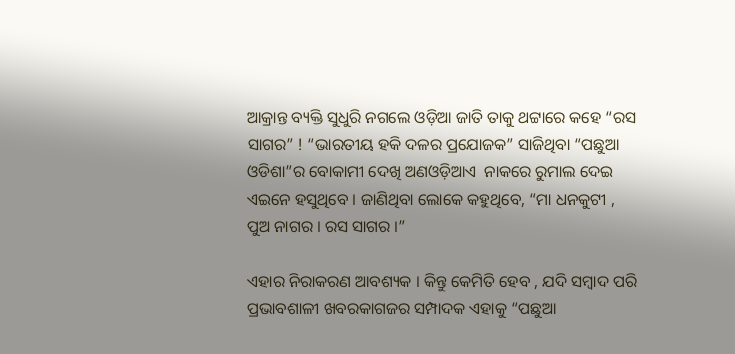ଆକ୍ରାନ୍ତ ବ୍ୟକ୍ତି ସୁଧୁରି ନଗଲେ ଓଡ଼ିଆ ଜାତି ତାକୁ ଥଟ୍ଟାରେ କହେ “ରସ ସାଗର” ! “ଭାରତୀୟ ହକି ଦଳର ପ୍ରଯୋଜକ” ସାଜିଥିବା “ପଛୁଆ ଓଡିଶା”ର ବୋକାମୀ ଦେଖି ଅଣଓଡ଼ିଆଏ  ନାକରେ ରୁମାଲ ଦେଇ ଏଇନେ ହସୁଥିବେ । ଜାଣିଥିବା ଲୋକେ କହୁଥିବେ, “ମା ଧନକୁଟୀ , ପୁଅ ନାଗର । ରସ ସାଗର ।”

ଏହାର ନିରାକରଣ ଆବଶ୍ୟକ । କିନ୍ତୁ କେମିତି ହେବ , ଯଦି ସମ୍ବାଦ ପରି ପ୍ରଭାବଶାଳୀ ଖବରକାଗଜର ସମ୍ପାଦକ ଏହାକୁ “ପଛୁଆ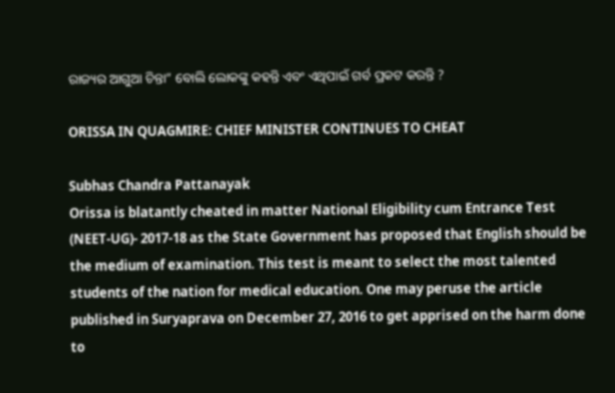ରାଜ୍ୟର ଆଗୁଆ ଚିନ୍ତା” ବୋଲି ଲୋକଙ୍କୁ କହନ୍ତି ଏବଂ ଏଥିପାଇଁ ଗର୍ବ ପ୍ରକଟ କରନ୍ତି ?

ORISSA IN QUAGMIRE: CHIEF MINISTER CONTINUES TO CHEAT

Subhas Chandra Pattanayak
Orissa is blatantly cheated in matter National Eligibility cum Entrance Test (NEET-UG)- 2017-18 as the State Government has proposed that English should be the medium of examination. This test is meant to select the most talented students of the nation for medical education. One may peruse the article published in Suryaprava on December 27, 2016 to get apprised on the harm done to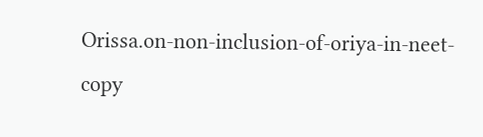Orissa.on-non-inclusion-of-oriya-in-neet-copy